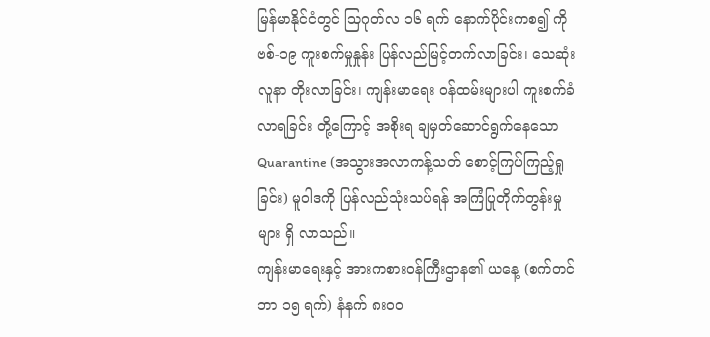မြန်မာနိုင်ငံတွင် သြဂုတ်လ ၁၆ ရက် နောက်ပိုင်းကစ၍ ကိုဗစ်-၁၉ ကူးစက်မှုနှုန်း ပြန်လည်မြင့်တက်လာခြင်း၊ သေဆုံးလူနာ တိုးလာခြင်း၊ ကျန်းမာရေး ဝန်ထမ်းများပါ ကူးစက်ခံလာရခြင်း တို့ကြောင့် အစိုးရ ချမှတ်ဆောင်ရွက်နေသော Quarantine (အသွားအလာကန့်သတ် စောင့်ကြပ်ကြည့်ရှုခြင်း) မူဝါဒကို ပြန်လည်သုံးသပ်ရန် အကြံပြုတိုက်တွန်းမှုများ ရှိ လာသည်။
ကျန်းမာရေးနှင့် အားကစားဝန်ကြီးဌာန၏ ယနေ့ (စက်တင်ဘာ ၁၅ ရက်) နံနက် ၈း၀၀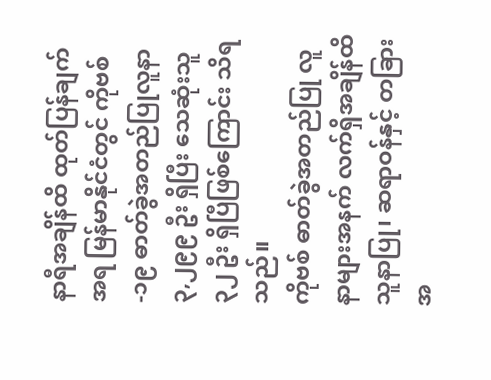နာရီအချိန်ထိ ထုတ်ပြန်ချက် အရ မြန်မာနိုင်ငံတွင် ကိုဗစ်-၁၉ ဓာတ်ခွဲအတည်ပြုလူနာ ၃,၂၉၉ ဦး ရှိပြီး သေဆုံးသူ ၃၂ ဦး ရှိပြီဖြစ်ကြောင်း သိရသည်။
ကိုဗစ် ဓာတ်ခွဲအတည်ပြု လူနာများအနက် လက်ရှိအချိန်ထိ သူနာပြု၊ ဆရာဝန်နှင့် တခြား အ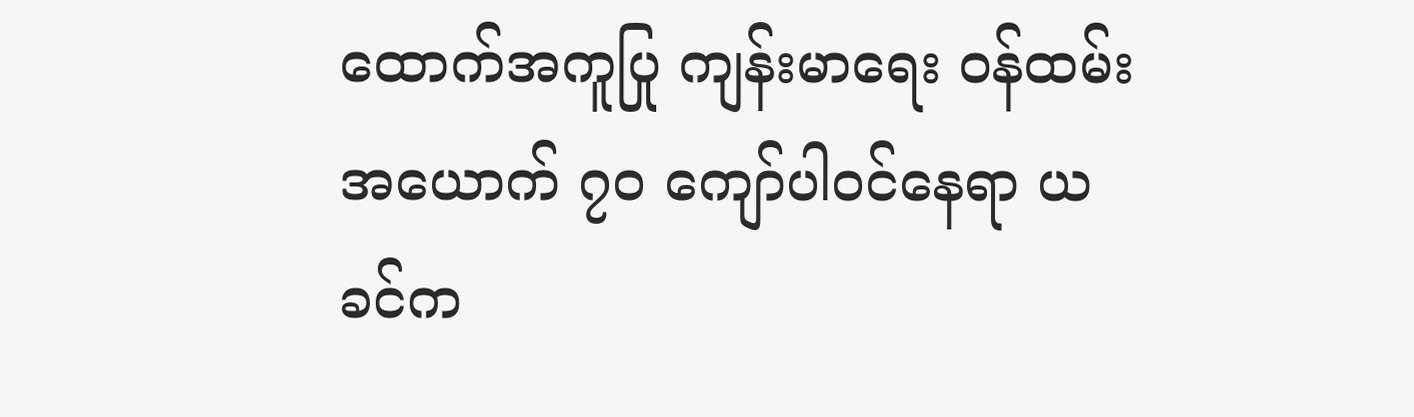ထောက်အကူပြု ကျန်းမာရေး ဝန်ထမ်း အယောက် ၇၀ ကျော်ပါဝင်နေရာ ယခင်က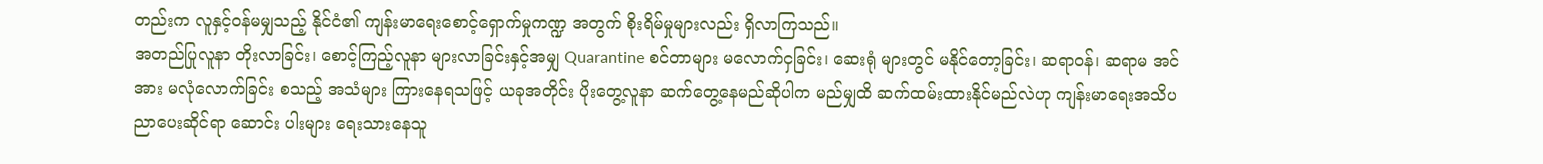တည်းက လူနှင့်ဝန်မမျှသည့် နိုင်ငံ၏ ကျန်းမာရေးစောင့်ရှောက်မှုကဏ္ဍ အတွက် စိုးရိမ်မှုများလည်း ရှိလာကြသည်။
အတည်ပြုလူနာ တိုးလာခြင်း၊ စောင့်ကြည့်လူနာ များလာခြင်းနှင့်အမျှ Quarantine စင်တာများ မလောက်ငှခြင်း၊ ဆေးရုံ များတွင် မနိုင်တော့ခြင်း၊ ဆရာဝန်၊ ဆရာမ အင်အား မလုံလောက်ခြင်း စသည့် အသံများ ကြားနေရသဖြင့် ယခုအတိုင်း ပိုးတွေ့လူနာ ဆက်တွေ့နေမည်ဆိုပါက မည်မျှထိ ဆက်ထမ်းထားနိုင်မည်လဲဟု ကျန်းမာရေးအသိပညာပေးဆိုင်ရာ ဆောင်း ပါးများ ရေးသားနေသူ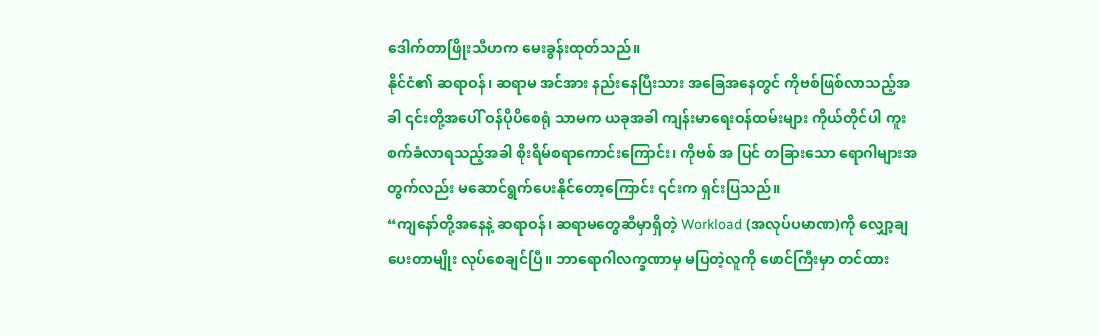ဒေါက်တာဖြိုးသီဟက မေးခွန်းထုတ်သည်။
နိုင်ငံ၏ ဆရာဝန်၊ ဆရာမ အင်အား နည်းနေပြီးသား အခြေအနေတွင် ကိုဗစ်ဖြစ်လာသည့်အခါ ၎င်းတို့အပေါ် ဝန်ပိုပိစေရုံ သာမက ယခုအခါ ကျန်းမာရေးဝန်ထမ်းများ ကိုယ်တိုင်ပါ ကူးစက်ခံလာရသည့်အခါ စိုးရိမ်စရာကောင်းကြောင်း၊ ကိုဗစ် အ ပြင် တခြားသော ရောဂါများအတွက်လည်း မဆောင်ရွက်ပေးနိုင်တော့ကြောင်း ၎င်းက ရှင်းပြသည်။
“ကျနော်တို့အနေနဲ့ ဆရာဝန်၊ ဆရာမတွေဆီမှာရှိတဲ့ Workload (အလုပ်ပမာဏ)ကို လျှော့ချပေးတာမျိုး လုပ်စေချင်ပြီ။ ဘာရောဂါလက္ခဏာမှ မပြတဲ့လူကို ဖောင်ကြီးမှာ တင်ထား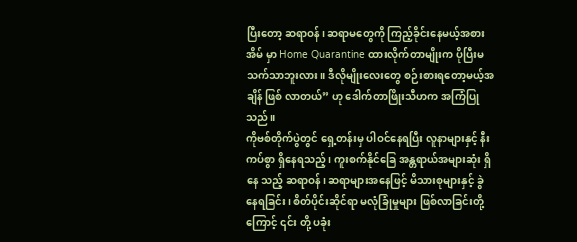ပြီးတော့ ဆရာဝန်၊ ဆရာမတွေကို ကြည့်ခိုင်းနေမယ့်အစား အိမ် မှာ Home Quarantine ထားလိုက်တာမျိုးက ပိုပြီးမသက်သာဘူးလား။ ဒီလိုမျိုးလေးတွေ စဉ်းစားရတော့မယ့်အချိန် ဖြစ် လာတယ်” ဟု ဒေါက်တာဖြိုးသီဟက အကြံပြုသည်။
ကိုဗစ်တိုက်ပွဲတွင် ရှေ့တန်းမှ ပါဝင်နေရပြီး လူနာများနှင့် နီးကပ်စွာ ရှိနေရသည့်၊ ကူးစက်နိုင်ခြေ အန္တရာယ်အများဆုံး ရှိနေ သည့် ဆရာဝန်၊ ဆရာများအနေဖြင့် မိသားစုများနှင့် ခွဲနေရခြင်း၊ စိတ်ပိုင်းဆိုင်ရာ မလုံခြုံမှုများ ဖြစ်လာခြင်းတို့ကြောင့် ၎င်း တို့ ပခုံး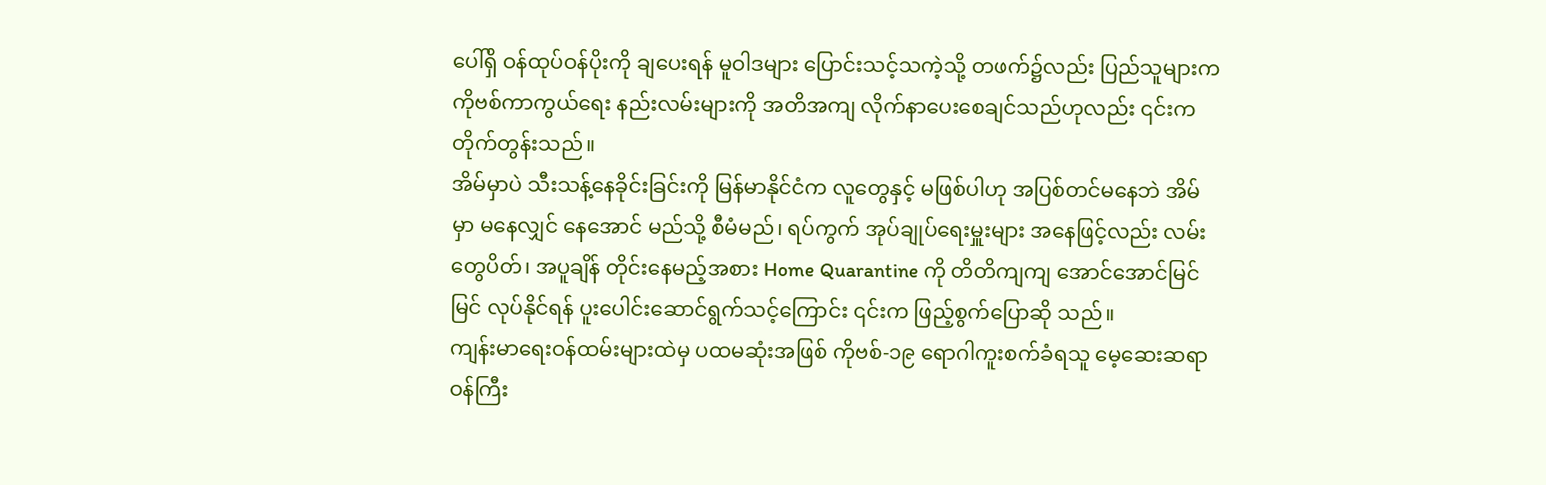ပေါ်ရှိ ဝန်ထုပ်ဝန်ပိုးကို ချပေးရန် မူဝါဒများ ပြောင်းသင့်သကဲ့သို့ တဖက်၌လည်း ပြည်သူများက ကိုဗစ်ကာကွယ်ရေး နည်းလမ်းများကို အတိအကျ လိုက်နာပေးစေချင်သည်ဟုလည်း ၎င်းက တိုက်တွန်းသည်။
အိမ်မှာပဲ သီးသန့်နေခိုင်းခြင်းကို မြန်မာနိုင်ငံက လူတွေနှင့် မဖြစ်ပါဟု အပြစ်တင်မနေဘဲ အိမ်မှာ မနေလျှင် နေအောင် မည်သို့ စီမံမည်၊ ရပ်ကွက် အုပ်ချုပ်ရေးမှူးများ အနေဖြင့်လည်း လမ်းတွေပိတ်၊ အပူချိန် တိုင်းနေမည့်အစား Home Quarantine ကို တိတိကျကျ အောင်အောင်မြင်မြင် လုပ်နိုင်ရန် ပူးပေါင်းဆောင်ရွက်သင့်ကြောင်း ၎င်းက ဖြည့်စွက်ပြောဆို သည်။
ကျန်းမာရေးဝန်ထမ်းများထဲမှ ပထမဆုံးအဖြစ် ကိုဗစ်-၁၉ ရောဂါကူးစက်ခံရသူ မေ့ဆေးဆရာဝန်ကြီး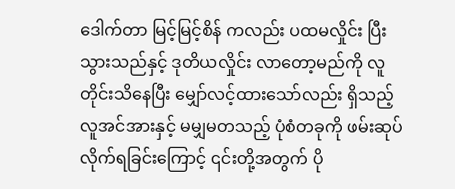ဒေါက်တာ မြင့်မြင့်စိန် ကလည်း ပထမလှိုင်း ပြီးသွားသည်နှင့် ဒုတိယလှိုင်း လာတော့မည်ကို လူတိုင်းသိနေပြီး မျှော်လင့်ထားသော်လည်း ရှိသည့် လူအင်အားနှင့် မမျှမတသည့် ပုံစံတခုကို ဖမ်းဆုပ်လိုက်ရခြင်းကြောင့် ၎င်းတို့အတွက် ပို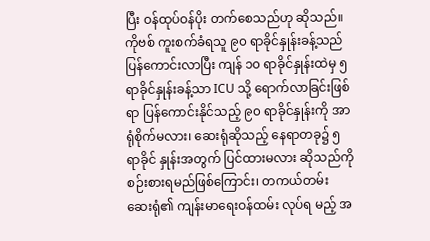ပြီး ဝန်ထုပ်ဝန်ပိုး တက်စေသည်ဟု ဆိုသည်။
ကိုဗစ် ကူးစက်ခံရသူ ၉၀ ရာခိုင်နှုန်းခန့်သည် ပြန်ကောင်းလာပြီး ကျန် ၁၀ ရာခိုင်နှုန်းထဲမှ ၅ ရာခိုင်နှုန်းခန့်သာ ICU သို့ ရောက်လာခြင်းဖြစ်ရာ ပြန်ကောင်းနိုင်သည့် ၉၀ ရာခိုင်နှုန်းကို အာရုံစိုက်မလား၊ ဆေးရုံဆိုသည့် နေရာတခု၌ ၅ ရာခိုင် နှုန်းအတွက် ပြင်ထားမလား ဆိုသည်ကို စဉ်းစားရမည်ဖြစ်ကြောင်း၊ တကယ်တမ်း ဆေးရုံ၏ ကျန်းမာရေးဝန်ထမ်း လုပ်ရ မည့် အ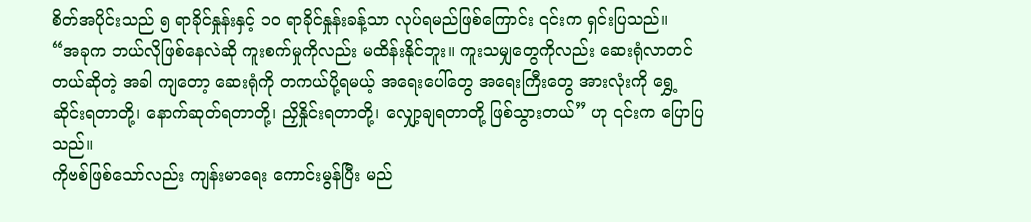စိတ်အပိုင်းသည် ၅ ရာခိုင်နှုန်းနှင့် ၁၀ ရာခိုင်နှုန်းခန့်သာ လုပ်ရမည်ဖြစ်ကြောင်း ၎င်းက ရှင်းပြသည်။
“အခုက ဘယ်လိုဖြစ်နေလဲဆို ကူးစက်မှုကိုလည်း မထိန်းနိုင်ဘူး။ ကူးသမျှတွေကိုလည်း ဆေးရုံလာတင်တယ်ဆိုတဲ့ အခါ ကျတော့ ဆေးရုံကို တကယ်ပို့ရမယ့် အရေးပေါ်တွေ အရေးကြီးတွေ အားလုံးကို ရွှေ့ဆိုင်းရတာတို့၊ နောက်ဆုတ်ရတာတို့၊ ညှိနှိုင်းရတာတို့၊ လျှော့ချရတာတို့ ဖြစ်သွားတယ်” ဟု ၎င်းက ပြောပြသည်။
ကိုဗစ်ဖြစ်သော်လည်း ကျန်းမာရေး ကောင်းမွန်ပြီး မည်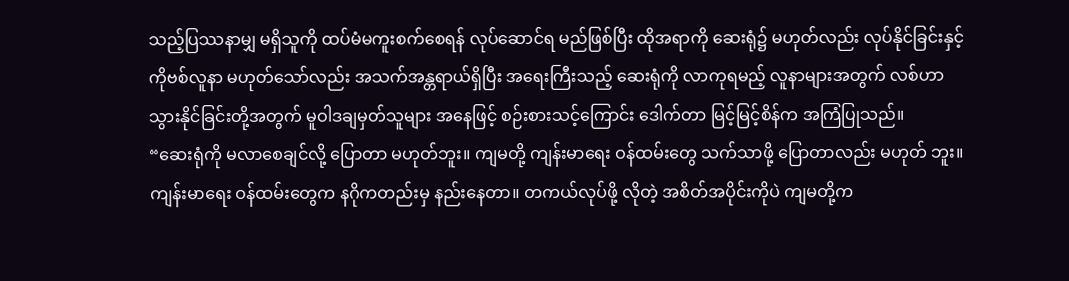သည့်ပြဿနာမျှ မရှိသူကို ထပ်မံမကူးစက်စေရန် လုပ်ဆောင်ရ မည်ဖြစ်ပြီး ထိုအရာကို ဆေးရုံ၌ မဟုတ်လည်း လုပ်နိုင်ခြင်းနှင့် ကိုဗစ်လူနာ မဟုတ်သော်လည်း အသက်အန္တရာယ်ရှိပြီး အရေးကြီးသည့် ဆေးရုံကို လာကုရမည့် လူနာများအတွက် လစ်ဟာသွားနိုင်ခြင်းတို့အတွက် မူဝါဒချမှတ်သူများ အနေဖြင့် စဉ်းစားသင့်ကြောင်း ဒေါက်တာ မြင့်မြင့်စိန်က အကြံပြုသည်။
“ဆေးရုံကို မလာစေချင်လို့ ပြောတာ မဟုတ်ဘူး။ ကျမတို့ ကျန်းမာရေး ဝန်ထမ်းတွေ သက်သာဖို့ ပြောတာလည်း မဟုတ် ဘူး။ ကျန်းမာရေး ဝန်ထမ်းတွေက နဂိုကတည်းမှ နည်းနေတာ။ တကယ်လုပ်ဖို့ လိုတဲ့ အစိတ်အပိုင်းကိုပဲ ကျမတို့က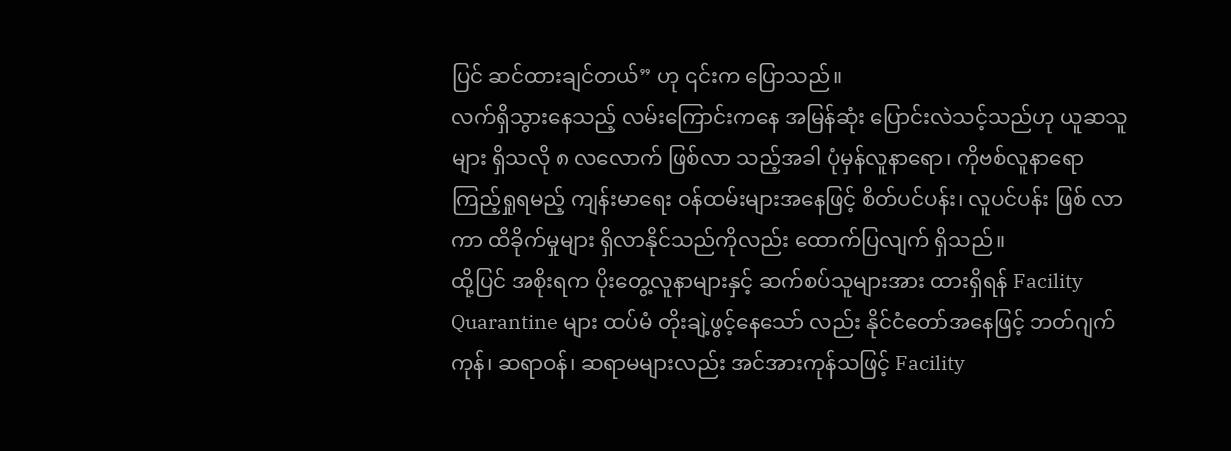ပြင် ဆင်ထားချင်တယ်” ဟု ၎င်းက ပြောသည်။
လက်ရှိသွားနေသည့် လမ်းကြောင်းကနေ အမြန်ဆုံး ပြောင်းလဲသင့်သည်ဟု ယူဆသူများ ရှိသလို ၈ လလောက် ဖြစ်လာ သည့်အခါ ပုံမှန်လူနာရော၊ ကိုဗစ်လူနာရော ကြည့်ရှုရမည့် ကျန်းမာရေး ဝန်ထမ်းများအနေဖြင့် စိတ်ပင်ပန်း၊ လူပင်ပန်း ဖြစ် လာကာ ထိခိုက်မှုများ ရှိလာနိုင်သည်ကိုလည်း ထောက်ပြလျက် ရှိသည်။
ထို့ပြင် အစိုးရက ပိုးတွေ့လူနာများနှင့် ဆက်စပ်သူများအား ထားရှိရန် Facility Quarantine များ ထပ်မံ တိုးချဲ့ဖွင့်နေသော် လည်း နိုင်ငံတော်အနေဖြင့် ဘတ်ဂျက်ကုန်၊ ဆရာဝန်၊ ဆရာမများလည်း အင်အားကုန်သဖြင့် Facility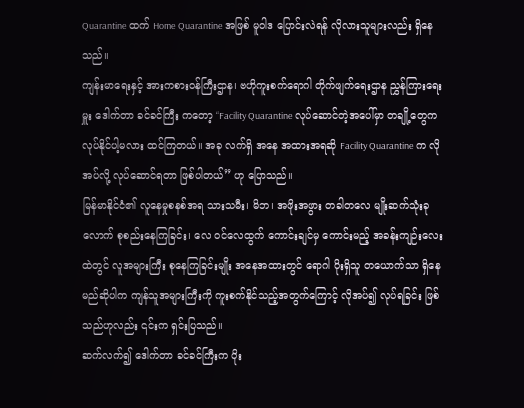Quarantine ထက် Home Quarantine အဖြစ် မူဝါဒ ပြောင်းလဲရန် လိုလားသူများလည်း ရှိနေသည်။
ကျန်းမာရေးနှင့် အားကစားဝန်ကြီးဌာန၊ ဗဟိုကူးစက်ရောဂါ တိုက်ဖျက်ရေးဌာန ညွှန်ကြားရေးမှူး ဒေါက်တာ ခင်ခင်ကြီး ကတော့ “Facility Quarantine လုပ်ဆောင်တဲ့အပေါ်မှာ တချို့တွေက လုပ်နိုင်ပါ့မလား ထင်ကြတယ်။ အခု လက်ရှိ အနေ အထားအရဆို Facility Quarantine က လိုအပ်လို့ လုပ်ဆောင်ရတာ ဖြစ်ပါတယ်” ဟု ပြောသည်။
မြန်မာနိုင်ငံ၏ လူနေမှုစနစ်အရ သားသမီး၊ မိဘ၊ အဖိုးအဖွား တခါတလေ မျိုးဆက်သုံးခုလောက် စုစည်းနေကြခြင်း၊ လေ ဝင်လေထွက် ကောင်းချင်မှ ကောင်းမည့် အခန်းကျဉ်းလေးထဲတွင် လူအများကြီး စုနေကြခြင်းမျိုး အနေအထားတွင် ရောဂါ ပိုးရှိသူ တယောက်သာ ရှိနေမည်ဆိုပါက ကျန်သူအများကြီးကို ကူးစက်နိုင်သည့်အတွက်ကြောင့် လိုအပ်၍ လုပ်ရခြင်း ဖြစ် သည်ဟုလည်း ၎င်းက ရှင်းပြသည်။
ဆက်လက်၍ ဒေါက်တာ ခင်ခင်ကြီးက ပိုး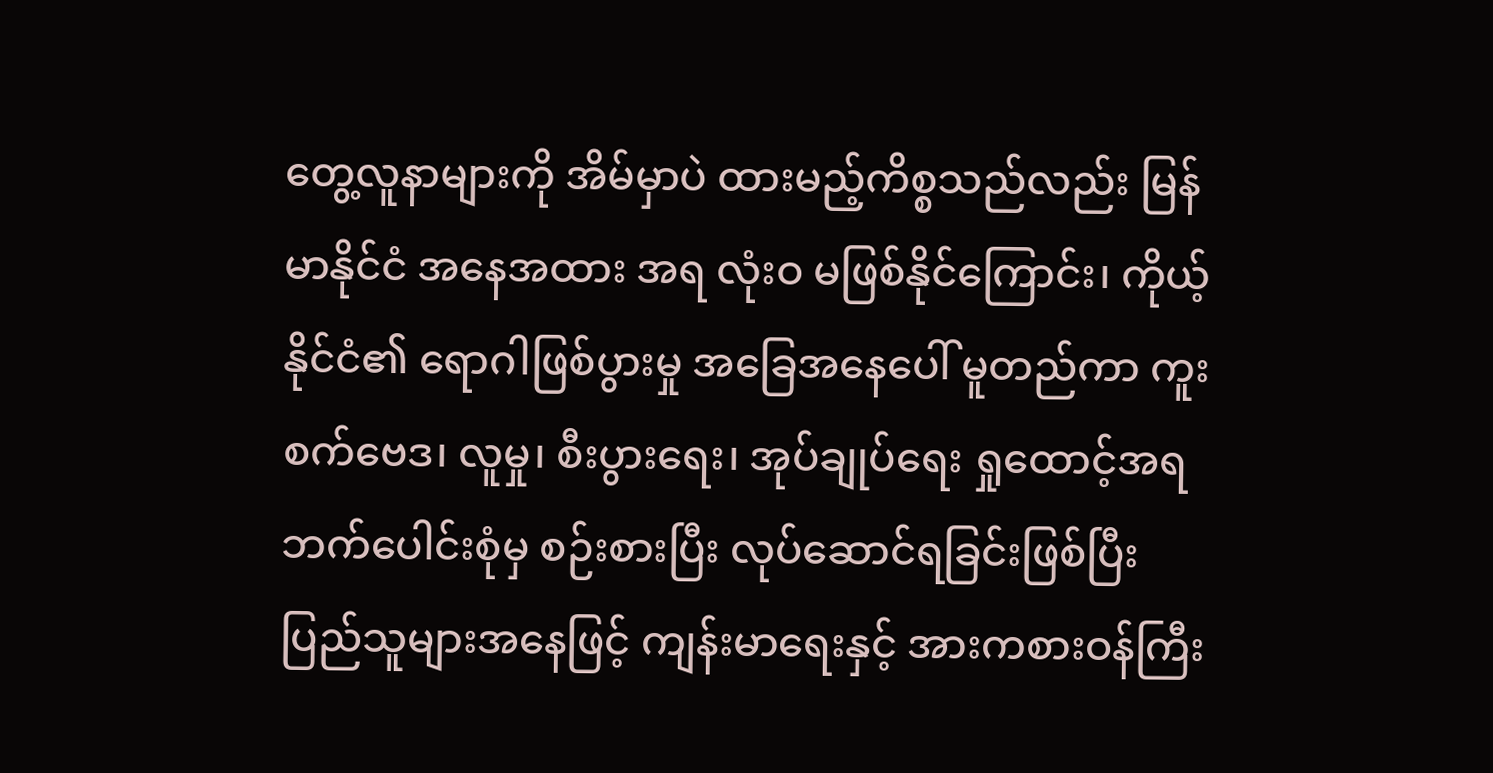တွေ့လူနာများကို အိမ်မှာပဲ ထားမည့်ကိစ္စသည်လည်း မြန်မာနိုင်ငံ အနေအထား အရ လုံးဝ မဖြစ်နိုင်ကြောင်း၊ ကိုယ့်နိုင်ငံ၏ ရောဂါဖြစ်ပွားမှု အခြေအနေပေါ် မူတည်ကာ ကူးစက်ဗေဒ၊ လူမှု၊ စီးပွားရေး၊ အုပ်ချုပ်ရေး ရှုထောင့်အရ ဘက်ပေါင်းစုံမှ စဉ်းစားပြီး လုပ်ဆောင်ရခြင်းဖြစ်ပြီး ပြည်သူများအနေဖြင့် ကျန်းမာရေးနှင့် အားကစားဝန်ကြီး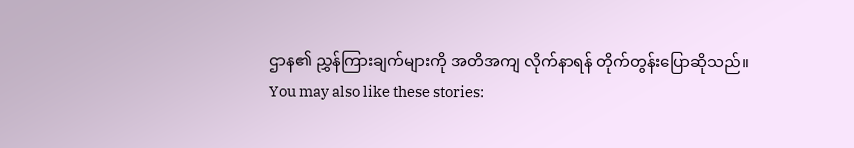ဌာန၏ ညွှန်ကြားချက်များကို အတိအကျ လိုက်နာရန် တိုက်တွန်းပြောဆိုသည်။
You may also like these stories: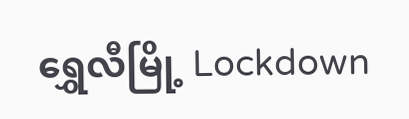ရွှေလီမြို့ Lockdown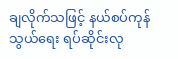ချလိုက်သဖြင့် နယ်စပ်ကုန်သွယ်ရေး ရပ်ဆိုင်းလု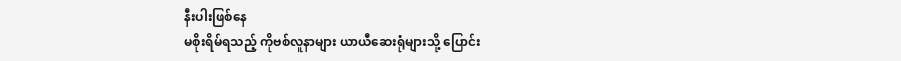နီးပါးဖြစ်နေ
မစိုးရိမ်ရသည့် ကိုဗစ်လူနာများ ယာယီဆေးရုံများသို့ ပြောင်း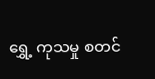ရွှေ့ ကုသမှု စတင်